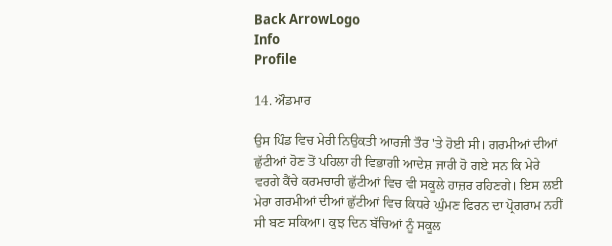Back ArrowLogo
Info
Profile

14. ਔਡਮਾਰ

ਉਸ ਪਿੰਡ ਵਿਚ ਮੇਰੀ ਨਿਉਕਤੀ ਆਰਜੀ ਤੌਰ 'ਤੇ ਹੋਈ ਸੀ। ਗਰਮੀਆਂ ਦੀਆਂ ਛੁੱਟੀਆਂ ਹੋਣ ਤੋਂ ਪਹਿਲਾ ਹੀ ਵਿਭਾਗੀ ਆਦੇਸ਼ ਜਾਰੀ ਹੋ ਗਏ ਸਨ ਕਿ ਮੇਰੇ ਵਰਗੇ ਕੈਂਚੇ ਕਰਮਚਾਰੀ ਛੁੱਟੀਆਂ ਵਿਚ ਵੀ ਸਕੂਲੇ ਹਾਜ਼ਰ ਰਹਿਣਗੇ। ਇਸ ਲਈ ਮੇਰਾ ਗਰਮੀਆਂ ਦੀਆਂ ਛੁੱਟੀਆਂ ਵਿਚ ਕਿਧਰੇ ਘੁੰਮਣ ਫਿਰਨ ਦਾ ਪ੍ਰੋਗਰਾਮ ਨਹੀਂ ਸੀ ਬਣ ਸਕਿਆ। ਕੁਝ ਦਿਨ ਬੱਚਿਆਂ ਨੂੰ ਸਕੂਲ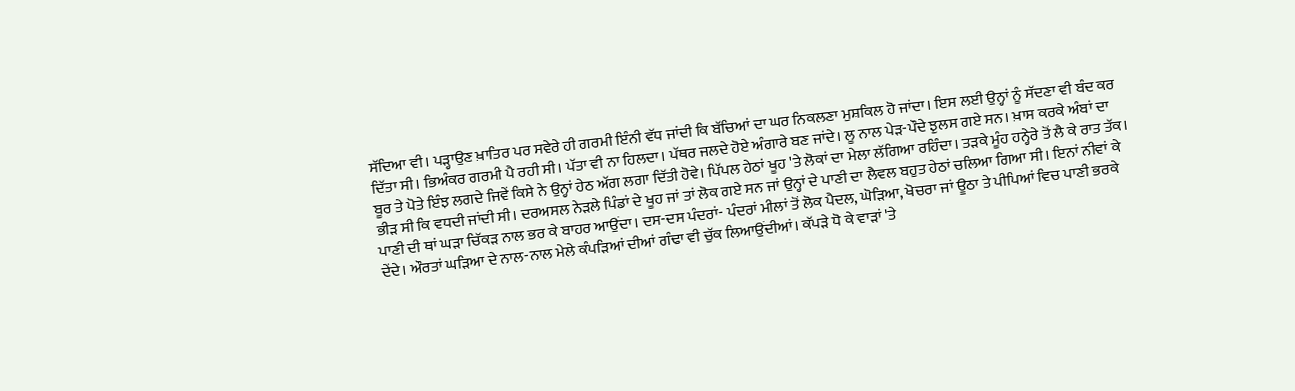ਸੱਦਿਆ ਵੀ। ਪੜ੍ਹਾਉਣ ਖ਼ਾਤਿਰ ਪਰ ਸਵੇਰੇ ਹੀ ਗਰਮੀ ਇੰਨੀ ਵੱਧ ਜਾਂਦੀ ਕਿ ਬੱਚਿਆਂ ਦਾ ਘਰ ਨਿਕਲਣਾ ਮੁਸ਼ਕਿਲ ਹੋ ਜਾਂਦਾ। ਇਸ ਲਈ ਉਨ੍ਹਾਂ ਨੂੰ ਸੱਦਣਾ ਵੀ ਬੰਦ ਕਰ ਦਿੱਤਾ ਸੀ। ਭਿਅੰਕਰ ਗਰਮੀ ਪੈ ਰਹੀ ਸੀ। ਪੱਤਾ ਵੀ ਨਾ ਹਿਲਦਾ। ਪੱਥਰ ਜਲਦੇ ਹੋਏ ਅੰਗਾਰੇ ਬਣ ਜਾਂਦੇ। ਲੂ ਨਾਲ ਪੇੜ-ਪੌਦੇ ਝੁਲਸ ਗਏ ਸਨ। ਖ਼ਾਸ ਕਰਕੇ ਅੰਬਾਂ ਦਾ ਬੂਰ ਤੇ ਪੋਤੇ ਇੰਝ ਲਗਦੇ ਜਿਵੇਂ ਕਿਸੇ ਨੇ ਉਨ੍ਹਾਂ ਹੇਠ ਅੱਗ ਲਗਾ ਦਿੱਤੀ ਹੋਵੇ। ਪਿੱਪਲ ਹੇਠਾਂ ਖੂਹ 'ਤੇ ਲੋਕਾਂ ਦਾ ਮੇਲਾ ਲੱਗਿਆ ਰਹਿੰਦਾ। ਤੜਕੇ ਮੂੰਹ ਹਨ੍ਹੇਰੇ ਤੋਂ ਲੈ ਕੇ ਰਾਤ ਤੱਕ। ਭੀੜ ਸੀ ਕਿ ਵਧਦੀ ਜਾਂਦੀ ਸੀ। ਦਰਅਸਲ ਨੇੜਲੇ ਪਿੰਡਾਂ ਦੇ ਖੂਹ ਜਾਂ ਤਾਂ ਲੋਕ ਗਏ ਸਨ ਜਾਂ ਉਨ੍ਹਾਂ ਦੇ ਪਾਣੀ ਦਾ ਲੈਵਲ ਬਹੁਤ ਹੇਠਾਂ ਚਲਿਆ ਗਿਆ ਸੀ। ਇਨਾਂ ਨੀਵਾਂ ਕੇ ਪਾਣੀ ਦੀ ਥਾਂ ਘੜਾ ਚਿੱਕੜ ਨਾਲ ਭਰ ਕੇ ਬਾਹਰ ਆਉਂਦਾ। ਦਸ-ਦਸ ਪੰਦਰਾਂ- ਪੰਦਰਾਂ ਮੀਲਾਂ ਤੋਂ ਲੋਕ ਪੈਦਲ, ਘੋੜਿਆ, ਖੋਚਰਾ ਜਾਂ ਊਠਾ ਤੇ ਪੀਪਿਆਂ ਵਿਚ ਪਾਣੀ ਭਰਕੇ ਦੇਂਦੇ। ਔਰਤਾਂ ਘੜਿਆ ਦੇ ਨਾਲ-ਨਾਲ ਮੇਲੇ ਕੰਪੜਿਆਂ ਦੀਆਂ ਗੰਢਾ ਵੀ ਚੁੱਕ ਲਿਆਉਂਦੀਆਂ। ਕੱਪੜੇ ਧੋ ਕੇ ਵਾੜਾਂ 'ਤੇ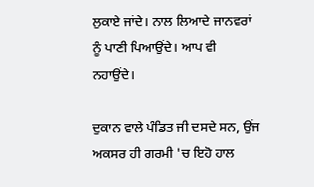ਲੁਕਾਏ ਜਾਂਦੇ। ਨਾਲ ਲਿਆਦੇ ਜਾਨਵਰਾਂ ਨੂੰ ਪਾਣੀ ਪਿਆਉਂਦੇ। ਆਪ ਵੀ ਨਹਾਉਂਦੇ।

ਦੁਕਾਨ ਵਾਲੇ ਪੰਡਿਤ ਜੀ ਦਸਦੇ ਸਨ, ਉਂਜ ਅਕਸਰ ਹੀ ਗਰਮੀ 'ਚ ਇਹੋ ਹਾਲ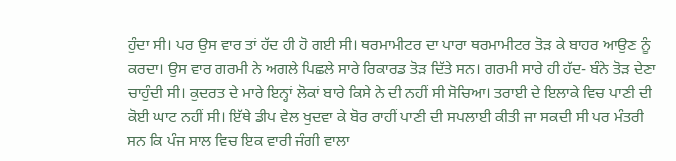ਹੁੰਦਾ ਸੀ। ਪਰ ਉਸ ਵਾਰ ਤਾਂ ਹੱਦ ਹੀ ਹੋ ਗਈ ਸੀ। ਥਰਮਾਮੀਟਰ ਦਾ ਪਾਰਾ ਥਰਮਾਮੀਟਰ ਤੋੜ ਕੇ ਬਾਹਰ ਆਉਣ ਨੂੰ ਕਰਦਾ। ਉਸ ਵਾਰ ਗਰਮੀ ਨੇ ਅਗਲੇ ਪਿਛਲੇ ਸਾਰੇ ਰਿਕਾਰਡ ਤੋੜ ਦਿੱਤੇ ਸਨ। ਗਰਮੀ ਸਾਰੇ ਹੀ ਹੱਦ- ਬੰਨੇ ਤੋੜ ਦੇਣਾ ਚਾਹੁੰਦੀ ਸੀ। ਕੁਦਰਤ ਦੇ ਮਾਰੇ ਇਨ੍ਹਾਂ ਲੋਕਾਂ ਬਾਰੇ ਕਿਸੇ ਨੇ ਦੀ ਨਹੀਂ ਸੀ ਸੋਚਿਆ। ਤਰਾਈ ਦੇ ਇਲਾਕੇ ਵਿਚ ਪਾਣੀ ਦੀ ਕੋਈ ਘਾਟ ਨਹੀਂ ਸੀ। ਇੱਥੇ ਡੀਪ ਵੇਲ ਖੁਦਵਾ ਕੇ ਬੋਰ ਰਾਹੀਂ ਪਾਣੀ ਦੀ ਸਪਲਾਈ ਕੀਤੀ ਜਾ ਸਕਦੀ ਸੀ ਪਰ ਮੰਤਰੀ ਸਨ ਕਿ ਪੰਜ ਸਾਲ ਵਿਚ ਇਕ ਵਾਰੀ ਜੰਗੀ ਵਾਲਾ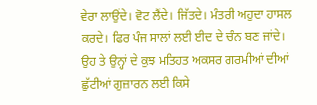ਵੇਰਾ ਲਾਉਂਦੇ। ਵੋਟ ਲੈਂਦੇ। ਜਿੱਤਦੇ। ਮੰਤਰੀ ਅਹੁਦਾ ਹਾਸਲ ਕਰਦੇ। ਫਿਰ ਪੰਜ ਸਾਲਾਂ ਲਈ ਈਦ ਦੇ ਚੰਨ ਬਣ ਜਾਂਦੇ। ਉਹ ਤੇ ਉਨ੍ਹਾਂ ਦੇ ਕੁਝ ਮਤਿਹਤ ਅਕਸਰ ਗਰਮੀਆਂ ਦੀਆਂ ਛੁੱਟੀਆਂ ਗੁਜ਼ਾਰਨ ਲਈ ਕਿਸੇ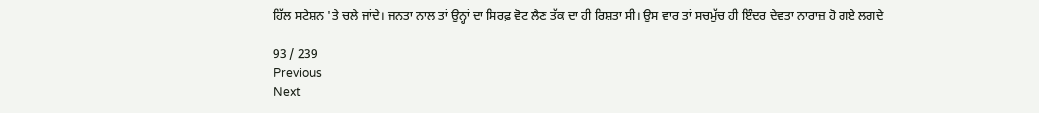ਹਿੱਲ ਸਟੇਸ਼ਨ 'ਤੇ ਚਲੇ ਜਾਂਦੇ। ਜਨਤਾ ਨਾਲ ਤਾਂ ਉਨ੍ਹਾਂ ਦਾ ਸਿਰਫ਼ ਵੋਟ ਲੈਣ ਤੱਕ ਦਾ ਹੀ ਰਿਸ਼ਤਾ ਸੀ। ਉਸ ਵਾਰ ਤਾਂ ਸਚਮੁੱਚ ਹੀ ਇੰਦਰ ਦੇਵਤਾ ਨਾਰਾਜ਼ ਹੋ ਗਏ ਲਗਦੇ

93 / 239
Previous
Next